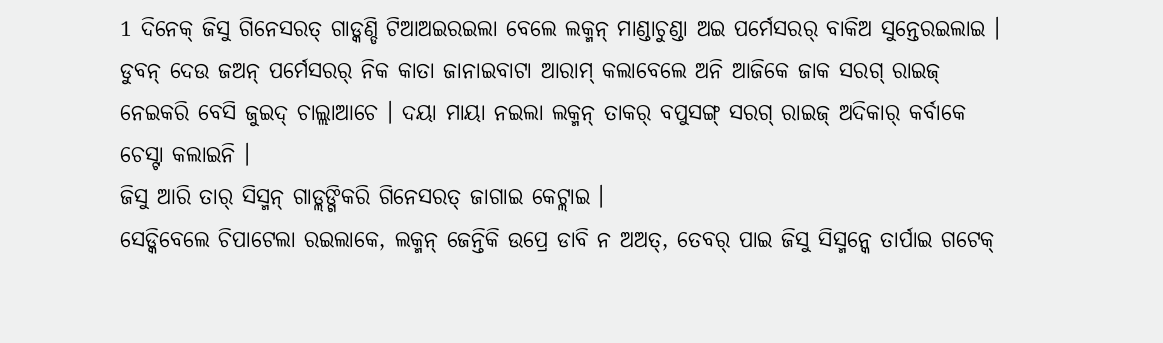1 ଦିନେକ୍ ଜିସୁ ଗିନେସରତ୍ ଗାଡ୍କଣ୍ଡି ଟିଆଅଇରଇଲା ବେଲେ ଲକ୍ମନ୍ ମାଣ୍ଡାଚୁଣ୍ଡା ଅଇ ପର୍ମେସରର୍ ବାକିଅ ସୁନ୍ତେରଇଲାଇ ।
ଡୁବନ୍ ଦେଉ ଜଅନ୍ ପର୍ମେସରର୍ ନିକ କାତା ଜାନାଇବାଟା ଆରାମ୍ କଲାବେଲେ ଅନି ଆଜିକେ ଜାକ ସରଗ୍ ରାଇଜ୍ ନେଇକରି ବେସି ଜୁଇଦ୍ ଚାଲ୍ଲାଆଚେ । ଦୟା ମାୟା ନଇଲା ଲକ୍ମନ୍ ତାକର୍ ବପୁସଙ୍ଗ୍ ସରଗ୍ ରାଇଜ୍ ଅଦିକାର୍ କର୍ବାକେ ଚେସ୍ଟା କଲାଇନି ।
ଜିସୁ ଆରି ତାର୍ ସିସ୍ମନ୍ ଗାଡ୍ଲଙ୍ଗିକରି ଗିନେସରତ୍ ଜାଗାଇ କେଟ୍ଲାଇ ।
ସେଡ୍କିବେଲେ ଚିପାଟେଲା ରଇଲାକେ, ଲକ୍ମନ୍ ଜେନ୍ତିକି ଉପ୍ରେ ଡାବି ନ ଅଅତ୍, ତେବର୍ ପାଇ ଜିସୁ ସିସ୍ମନ୍କେ ତାର୍ପାଇ ଗଟେକ୍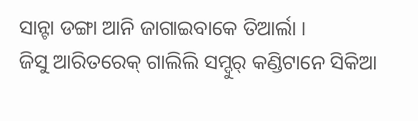ସାନ୍ଟା ଡଙ୍ଗା ଆନି ଜାଗାଇବାକେ ତିଆର୍ଲା ।
ଜିସୁ ଆରିତରେକ୍ ଗାଲିଲି ସମ୍ଦୁର୍ କଣ୍ଡିଟାନେ ସିକିଆ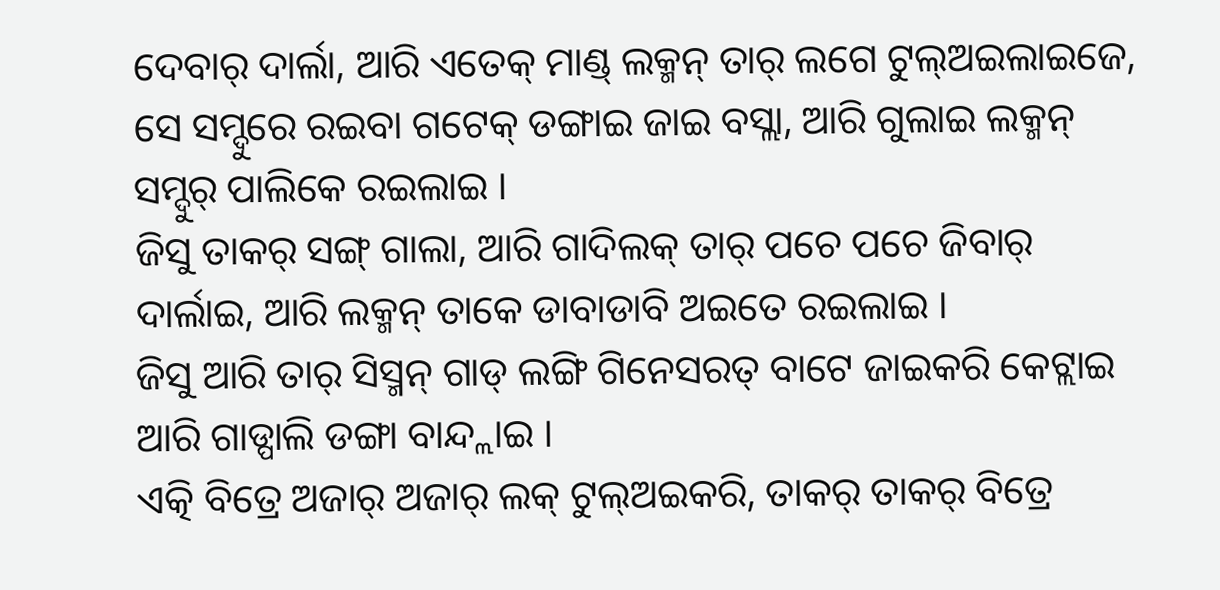ଦେବାର୍ ଦାର୍ଲା, ଆରି ଏତେକ୍ ମାଣ୍ଡ୍ ଲକ୍ମନ୍ ତାର୍ ଲଗେ ଟୁଲ୍ଅଇଲାଇଜେ, ସେ ସମ୍ଦୁରେ ରଇବା ଗଟେକ୍ ଡଙ୍ଗାଇ ଜାଇ ବସ୍ଲା, ଆରି ଗୁଲାଇ ଲକ୍ମନ୍ ସମ୍ଦୁର୍ ପାଲିକେ ରଇଲାଇ ।
ଜିସୁ ତାକର୍ ସଙ୍ଗ୍ ଗାଲା, ଆରି ଗାଦିଲକ୍ ତାର୍ ପଚେ ପଚେ ଜିବାର୍ ଦାର୍ଲାଇ, ଆରି ଲକ୍ମନ୍ ତାକେ ଡାବାଡାବି ଅଇତେ ରଇଲାଇ ।
ଜିସୁ ଆରି ତାର୍ ସିସ୍ମନ୍ ଗାଡ୍ ଲଙ୍ଗି ଗିନେସରତ୍ ବାଟେ ଜାଇକରି କେଟ୍ଲାଇ ଆରି ଗାଡ୍ପାଲି ଡଙ୍ଗା ବାନ୍ଦ୍ଲାଇ ।
ଏତ୍କି ବିତ୍ରେ ଅଜାର୍ ଅଜାର୍ ଲକ୍ ଟୁଲ୍ଅଇକରି, ତାକର୍ ତାକର୍ ବିତ୍ରେ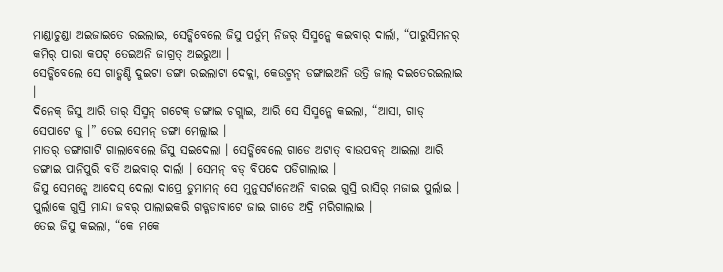ମାଣ୍ଡାଚୁଣ୍ଡା ଅଇଜାଇତେ ରଇଲାଇ, ସେଡ୍କିବେଲେ ଜିସୁ ପର୍ତୁମ୍ ନିଜର୍ ସିସ୍ମନ୍କେ କଇବାର୍ ଦାର୍ଲା, “ପାରୁସିମନର୍ କମିର୍ ପାରା କପଟ୍ ତେଇଅନି ଜାଗ୍ରତ୍ ଅଇରୁଆ ।
ସେଡ୍କିବେଲେ ସେ ଗାଡ୍କଣ୍ଡି ଦୁଇଟା ଡଙ୍ଗା ରଇଲାଟା ଦେକ୍ଲା, କେଉଟ୍ମନ୍ ଡଙ୍ଗାଇଅନି ଉତ୍ରି ଜାଲ୍ ଦଇତେରଇଲାଇ ।
ଦିନେକ୍ ଜିସୁ ଆରି ତାର୍ ସିସ୍ମନ୍ ଗଟେକ୍ ଡଙ୍ଗାଇ ଚଗ୍ଲାଇ, ଆରି ସେ ସିସ୍ମନ୍କେ କଇଲା, “ଆସା, ଗାଡ୍ ସେପାଟେ ଜୁ ।” ତେଇ ସେମନ୍ ଡଙ୍ଗା ମେଲ୍ଲାଇ ।
ମାତର୍ ଡଙ୍ଗାଗାଟି ଗାଲାବେଲେ ଜିସୁ ସଇଦେଲା । ସେଡ୍କିବେଲେ ଗାଡେ ଅଟାତ୍ ବାଉପବନ୍ ଆଇଲା ଆରି ଡଙ୍ଗାଇ ପାନିପୁରି ବର୍ତି ଅଇବାର୍ ଦାର୍ଲା । ସେମନ୍ ବଡ୍ ବିପଦେ ପଡିଗାଲାଇ ।
ଜିସୁ ସେମନ୍କେ ଆଦେସ୍ ଦେଲା ଦାପ୍ରେ ଡୁମାମନ୍ ସେ ମୁନୁସର୍ଟାନେଅନି ବାରଇ ଗୁସ୍ରି ରାସିର୍ ମଜାଇ ପୁର୍ଲାଇ । ପୁର୍ଲାକେ ଗୁସ୍ରି ମାନ୍ଦା ଜବର୍ ପାଲାଇକରି ଗଡ୍ଗଡାବାଟେ ଜାଇ ଗାଡେ ଅଦ୍ରି ମରିଗାଲାଇ ।
ତେଇ ଜିସୁ କଇଲା, “କେ ମକେ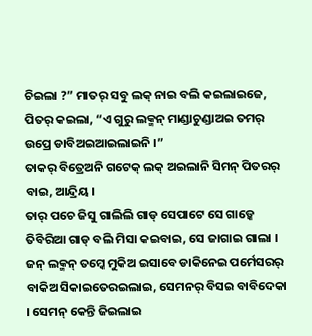ଚିଇଲା ?” ମାତର୍ ସବୁ ଲକ୍ ନାଇ ବଲି କଇଲାଇଜେ, ପିତର୍ କଇଲା, “ଏ ଗୁରୁ ଲକ୍ମନ୍ ମାଣ୍ଡାଚୁଣ୍ଡାଅଇ ତମର୍ ଉପ୍ରେ ଡାବିଅଇଆଇଲାଇନି ।”
ତାକର୍ ବିତ୍ରେଅନି ଗଟେକ୍ ଲକ୍ ଅଇଲାନି ସିମନ୍ ପିତରର୍ ବାଇ, ଆନ୍ଦ୍ରିୟ ।
ତାର୍ ପଚେ ଜିସୁ ଗାଲିଲି ଗାଡ୍ ସେପାଟେ ସେ ଗାଡ୍କେ ତିବିରିଆ ଗାଡ୍ ବଲି ମିସା କଇବାଇ, ସେ ଜାଗାଇ ଗାଲା ।
ଜନ୍ ଲକ୍ମନ୍ ତମ୍କେ ମୁକିଅ ଇସାବେ ଡାକିନେଇ ପର୍ମେସରର୍ ବାକିଅ ସିକାଇତେରଇଲାଇ, ସେମନର୍ ବିସଇ ବାବିଦେକା । ସେମନ୍ କେନ୍ତି ଜିଇଲାଇ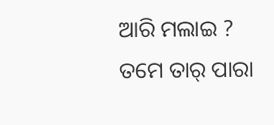ଆରି ମଲାଇ ? ତମେ ତାର୍ ପାରା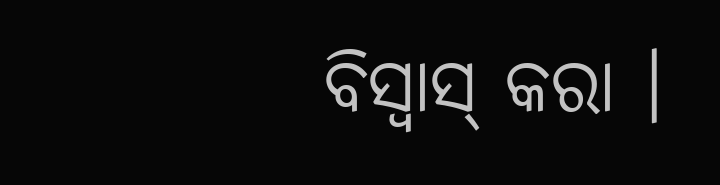ବିସ୍ବାସ୍ କରା ।